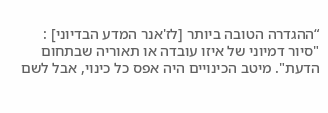“ההגדרה הטובה ביותר [לז'אנר המדע הבדיוני] : "סיור דמיוני של איזו עובדה או תאוריה שבתחום הדעת". מיטב הכינויים היה אפס כל כינוי, אבל לשם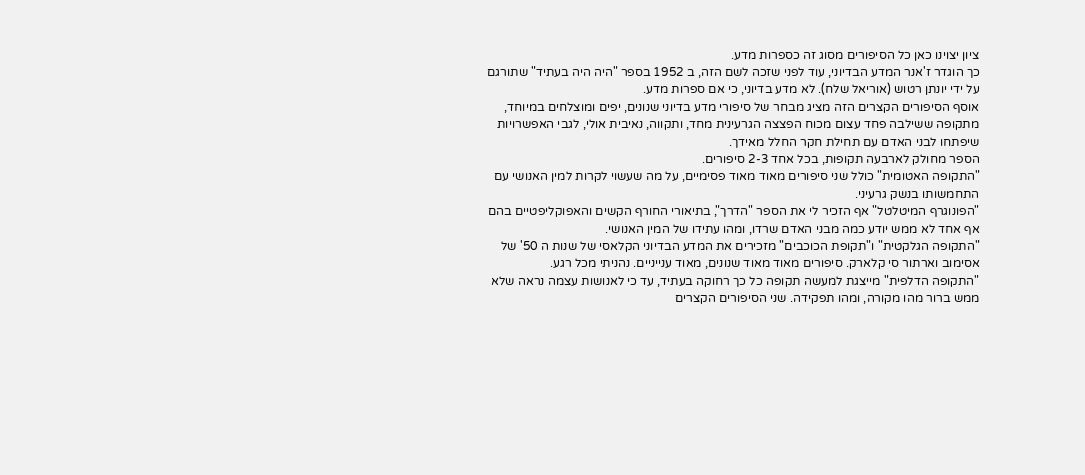ציון יצוינו כאן כל הסיפורים מסוג זה כספרות מדע.
כך הוגדר ז'אנר המדע הבדיוני, עוד לפני שזכה לשם הזה, ב 1952 בספר "היה היה בעתיד" שתורגם על ידי יונתן רטוש (אוריאל שלח). לא מדע בדיוני, כי אם ספרות מדע.
אוסף הסיפורים הקצרים הזה מציג מבחר של סיפורי מדע בדיוני שנונים, יפים ומוצלחים במיוחד, מתקופה ששילבה פחד עצום מכוח הפצצה הגרעינית מחד, ותקווה, נאיבית אולי, לגבי האפשרויות שיפתחו לבני האדם עם תחילת חקר החלל מאידך.
הספר מחולק לארבעה תקופות, בכל אחד 2-3 סיפורים.
"התקופה האטומית" כולל שני סיפורים מאוד מאוד פסימיים, על מה שעשוי לקרות למין האנושי עם התחמשותו בנשק גרעיני.
"הפונוגרף המיטלטל" אף הזכיר לי את הספר "הדרך", בתיאורי החורף הקשים והאפוקליפטיים בהם אף אחד לא ממש יודע כמה מבני האדם שרדו, ומהו עתידו של המין האנושי.
"התקופה הגלקטית" ו"תקופת הכוכבים" מזכירים את המדע הבדיוני הקלאסי של שנות ה 50' של אסימוב וארתור סי קלארק. סיפורים מאוד מאוד שנונים, מאוד ענייניים. נהניתי מכל רגע.
"התקופה הדלפית" מייצגת למעשה תקופה כל כך רחוקה בעתיד, עד כי לאנושות עצמה נראה שלא ממש ברור מהו מקורה, ומהו תפקידה. שני הסיפורים הקצרים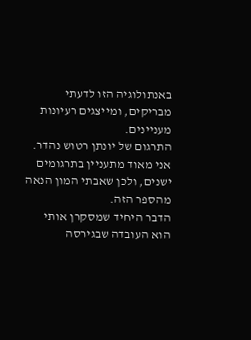באנתולוגיה הזו לדעתי מבריקים, ומייצגים רעיונות מעניינים.
התרגום של יונתן רטוש נהדר. אני מאוד מתעניין בתרגומים ישנים, ולכן שאבתי המון הנאה מהספר הזה.
הדבר היחיד שמסקרן אותי הוא העובדה שבגירסה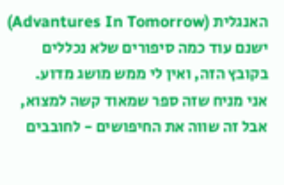האנגלית (Advantures In Tomorrow) ישנם עוד כמה סיפורים שלא נכללים בקובץ הזה, ואין לי ממש מושג מדוע.
אני מניח שזה ספר שמאוד קשה למצוא, אבל זה שווה את החיפושים - לחובבים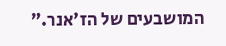המושבעים של הז'אנר.”